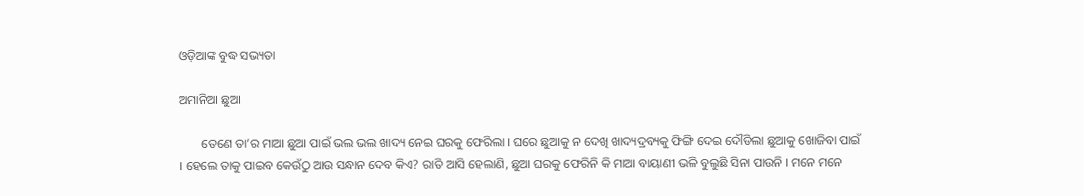ଓଡ଼ିଆଙ୍କ ବୁଦ୍ଧ ସଭ୍ୟତା

ଅମାନିଆ ଛୁଆ

       ତେଣେ ତା’ର ମାଆ ଛୁଆ ପାଇଁ ଭଲ ଭଲ ଖାଦ୍ୟ ନେଇ ଘରକୁ ଫେରିଲା । ଘରେ ଛୁଆକୁ ନ ଦେଖି ଖାଦ୍ୟଦ୍ରବ୍ୟକୁ ଫିଙ୍ଗି ଦେଇ ଦୌଡିଲା ଛୁଆକୁ ଖୋଜିବା ପାଇଁ । ହେଲେ ତାକୁ ପାଇବ କେଉଁଠୁ ଆଉ ସନ୍ଧାନ ଦେବ କିଏ? ରାତି ଆସି ହେଲାଣି, ଛୁଆ ଘରକୁ ଫେରିନି କି ମାଆ ବାୟାଣୀ ଭଳି ବୁଲୁଛି ସିନା ପାଉନି । ମନେ ମନେ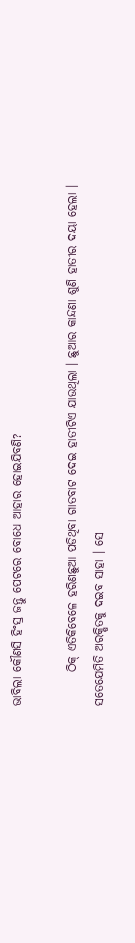ଭାବିଲା କୌଣସି ହିଂସ୍ର ଜନ୍ତୁ ପେଟରେ ବୋଧେ ଆହାର ହୋଇଯିବଣି?

       ଠିକ୍ ଏତିକିବେଳେ ହରିଣଛୁଆ ପଡିଥିବା ଗାତବାଟ ଦେଇ ହାତୀଟିଏ ଯାଉଥିଲା । ଛୁଆର କାନ୍ଦଣା ଶୁଣି ହାତୀର ଦୟା ହେଲା । ସତେଯେମିତି ଅରକ୍ଷିତକୁ ଦଇବ ସାହା । ସେ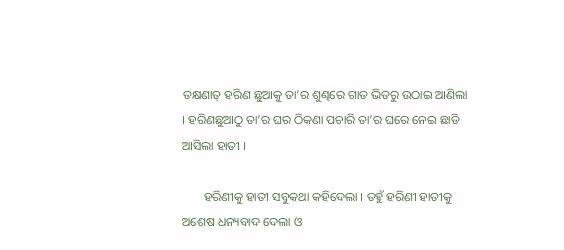ତକ୍ଷଣାତ୍ ହରିଣ ଛୁଆକୁ ତା’ର ଶୁଣ୍ଢରେ ଗାତ ଭିତରୁ ଉଠାଇ ଆଣିଲା । ହରିଣଛୁଆଠୁ ତା’ର ଘର ଠିକଣା ପଚାରି ତା’ର ଘରେ ନେଇ ଛାଡି ଆସିଲା ହାତୀ ।

       ହରିଣୀକୁ ହାତୀ ସବୁକଥା କହିଦେଲା । ତହୁଁ ହରିଣୀ ହାତୀକୁ ଅଶେଷ ଧନ୍ୟବାଦ ଦେଲା ଓ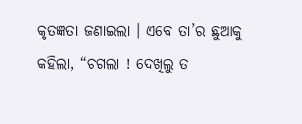କୃତଜ୍ଞତା ଜଣାଇଲା । ଏବେ ତା’ର ଛୁଆକୁ କହିଲା, “ଚଗଲା ! ଦେଖିଲୁ ତ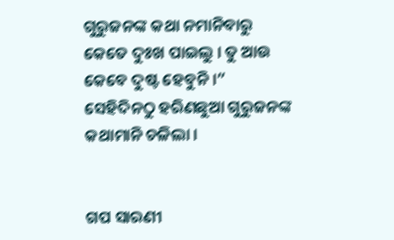ଗୁରୁଜନଙ୍କ କଥା ନମାନିବାରୁ କେତେ ଦୁଃଖ ପାଇଲୁ । ତୁ ଆଉ କେବେ ଦୁଷ୍ଟ ହେବୁନି ।” ସେହିଦିନଠୁ ହରିଣଛୁଆ ଗୁରୁଜନଙ୍କ କଥାମାନି ଚଳିଲା ।


ଗପ ସାରଣୀ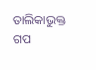ତାଲିକାଭୁକ୍ତ ଗପ